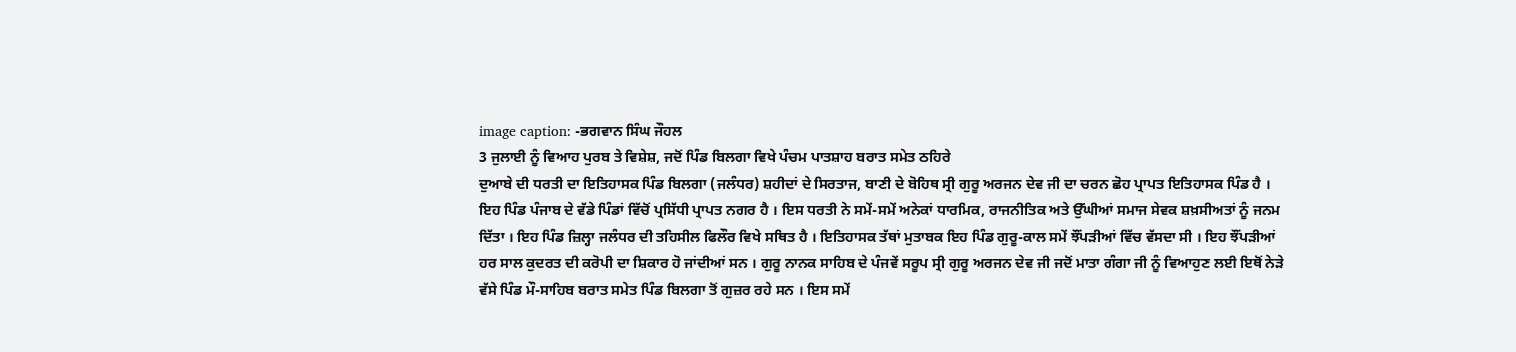image caption: -ਭਗਵਾਨ ਸਿੰਘ ਜੌਹਲ
3 ਜੁਲਾਈ ਨੂੰ ਵਿਆਹ ਪੁਰਬ ਤੇ ਵਿਸ਼ੇਸ਼, ਜਦੋਂ ਪਿੰਡ ਬਿਲਗਾ ਵਿਖੇ ਪੰਚਮ ਪਾਤਸ਼ਾਹ ਬਰਾਤ ਸਮੇਤ ਠਹਿਰੇ
ਦੁਆਬੇ ਦੀ ਧਰਤੀ ਦਾ ਇਤਿਹਾਸਕ ਪਿੰਡ ਬਿਲਗਾ (ਜਲੰਧਰ) ਸ਼ਹੀਦਾਂ ਦੇ ਸਿਰਤਾਜ, ਬਾਣੀ ਦੇ ਬੋਹਿਥ ਸ੍ਰੀ ਗੁਰੂ ਅਰਜਨ ਦੇਵ ਜੀ ਦਾ ਚਰਨ ਛੋਹ ਪ੍ਰਾਪਤ ਇਤਿਹਾਸਕ ਪਿੰਡ ਹੈ । ਇਹ ਪਿੰਡ ਪੰਜਾਬ ਦੇ ਵੱਡੇ ਪਿੰਡਾਂ ਵਿੱਚੋਂ ਪ੍ਰਸਿੱਧੀ ਪ੍ਰਾਪਤ ਨਗਰ ਹੈ । ਇਸ ਧਰਤੀ ਨੇ ਸਮੇਂ-ਸਮੇਂ ਅਨੇਕਾਂ ਧਾਰਮਿਕ, ਰਾਜਨੀਤਿਕ ਅਤੇ ਉੱਘੀਆਂ ਸਮਾਜ ਸੇਵਕ ਸ਼ਖ਼ਸੀਅਤਾਂ ਨੂੰ ਜਨਮ ਦਿੱਤਾ । ਇਹ ਪਿੰਡ ਜ਼ਿਲ੍ਹਾ ਜਲੰਧਰ ਦੀ ਤਹਿਸੀਲ ਫਿਲੌਰ ਵਿਖੇ ਸਥਿਤ ਹੈ । ਇਤਿਹਾਸਕ ਤੱਥਾਂ ਮੁਤਾਬਕ ਇਹ ਪਿੰਡ ਗੁਰੂ-ਕਾਲ ਸਮੇਂ ਝੌਂਪੜੀਆਂ ਵਿੱਚ ਵੱਸਦਾ ਸੀ । ਇਹ ਝੌਂਪੜੀਆਂ ਹਰ ਸਾਲ ਕੁਦਰਤ ਦੀ ਕਰੋਪੀ ਦਾ ਸ਼ਿਕਾਰ ਹੋ ਜਾਂਦੀਆਂ ਸਨ । ਗੁਰੂ ਨਾਨਕ ਸਾਹਿਬ ਦੇ ਪੰਜਵੇਂ ਸਰੂਪ ਸ੍ਰੀ ਗੁਰੂ ਅਰਜਨ ਦੇਵ ਜੀ ਜਦੋਂ ਮਾਤਾ ਗੰਗਾ ਜੀ ਨੂੰ ਵਿਆਹੁਣ ਲਈ ਇਥੋਂ ਨੇੜੇ ਵੱਸੇ ਪਿੰਡ ਮੌ-ਸਾਹਿਬ ਬਰਾਤ ਸਮੇਤ ਪਿੰਡ ਬਿਲਗਾ ਤੋਂ ਗੁਜ਼ਰ ਰਹੇ ਸਨ । ਇਸ ਸਮੇਂ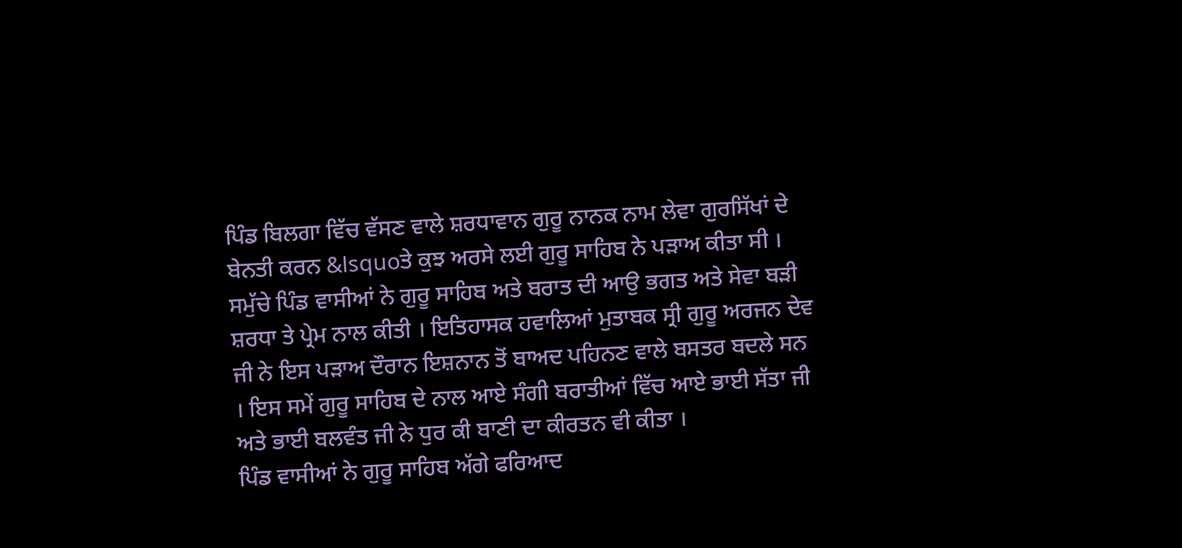ਪਿੰਡ ਬਿਲਗਾ ਵਿੱਚ ਵੱਸਣ ਵਾਲੇ ਸ਼ਰਧਾਵਾਨ ਗੁਰੂ ਨਾਨਕ ਨਾਮ ਲੇਵਾ ਗੁਰਸਿੱਖਾਂ ਦੇ ਬੇਨਤੀ ਕਰਨ &lsquoਤੇ ਕੁਝ ਅਰਸੇ ਲਈ ਗੁਰੂ ਸਾਹਿਬ ਨੇ ਪੜਾਅ ਕੀਤਾ ਸੀ । ਸਮੁੱਚੇ ਪਿੰਡ ਵਾਸੀਆਂ ਨੇ ਗੁਰੂ ਸਾਹਿਬ ਅਤੇ ਬਰਾਤ ਦੀ ਆਉ ਭਗਤ ਅਤੇ ਸੇਵਾ ਬੜੀ ਸ਼ਰਧਾ ਤੇ ਪ੍ਰੇਮ ਨਾਲ ਕੀਤੀ । ਇਤਿਹਾਸਕ ਹਵਾਲਿਆਂ ਮੁਤਾਬਕ ਸ੍ਰੀ ਗੁਰੂ ਅਰਜਨ ਦੇਵ ਜੀ ਨੇ ਇਸ ਪੜਾਅ ਦੌਰਾਨ ਇਸ਼ਨਾਨ ਤੋਂ ਬਾਅਦ ਪਹਿਨਣ ਵਾਲੇ ਬਸਤਰ ਬਦਲੇ ਸਨ । ਇਸ ਸਮੇਂ ਗੁਰੂ ਸਾਹਿਬ ਦੇ ਨਾਲ ਆਏ ਸੰਗੀ ਬਰਾਤੀਆਂ ਵਿੱਚ ਆਏ ਭਾਈ ਸੱਤਾ ਜੀ ਅਤੇ ਭਾਈ ਬਲਵੰਤ ਜੀ ਨੇ ਧੁਰ ਕੀ ਬਾਣੀ ਦਾ ਕੀਰਤਨ ਵੀ ਕੀਤਾ ।
ਪਿੰਡ ਵਾਸੀਆਂ ਨੇ ਗੁਰੂ ਸਾਹਿਬ ਅੱਗੇ ਫਰਿਆਦ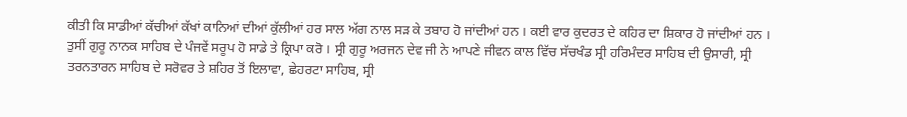ਕੀਤੀ ਕਿ ਸਾਡੀਆਂ ਕੱਚੀਆਂ ਕੱਖਾਂ ਕਾਨਿਆਂ ਦੀਆਂ ਕੁੱਲੀਆਂ ਹਰ ਸਾਲ ਅੱਗ ਨਾਲ ਸੜ ਕੇ ਤਬਾਹ ਹੋ ਜਾਂਦੀਆਂ ਹਨ । ਕਈ ਵਾਰ ਕੁਦਰਤ ਦੇ ਕਹਿਰ ਦਾ ਸ਼ਿਕਾਰ ਹੋ ਜਾਂਦੀਆਂ ਹਨ । ਤੁਸੀਂ ਗੁਰੂ ਨਾਨਕ ਸਾਹਿਬ ਦੇ ਪੰਜਵੇਂ ਸਰੂਪ ਹੋ ਸਾਡੇ ਤੇ ਕ੍ਰਿਪਾ ਕਰੋ । ਸ੍ਰੀ ਗੁਰੂ ਅਰਜਨ ਦੇਵ ਜੀ ਨੇ ਆਪਣੇ ਜੀਵਨ ਕਾਲ ਵਿੱਚ ਸੱਚਖੰਡ ਸ੍ਰੀ ਹਰਿਮੰਦਰ ਸਾਹਿਬ ਦੀ ਉਸਾਰੀ, ਸ੍ਰੀ ਤਰਨਤਾਰਨ ਸਾਹਿਬ ਦੇ ਸਰੋਵਰ ਤੇ ਸ਼ਹਿਰ ਤੋਂ ਇਲਾਵਾ, ਛੇਹਰਟਾ ਸਾਹਿਬ, ਸ੍ਰੀ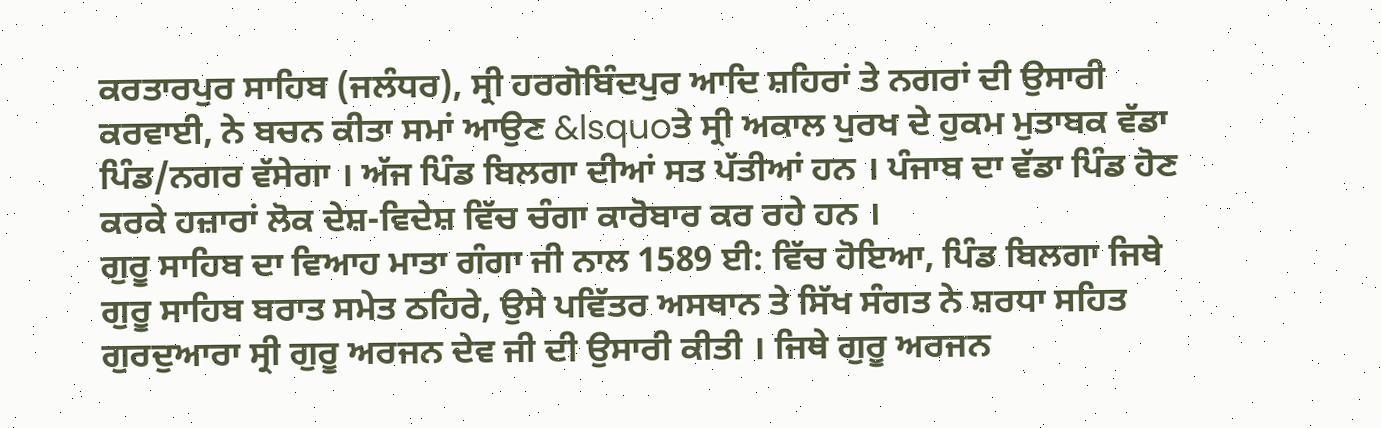ਕਰਤਾਰਪੁਰ ਸਾਹਿਬ (ਜਲੰਧਰ), ਸ੍ਰੀ ਹਰਗੋਬਿੰਦਪੁਰ ਆਦਿ ਸ਼ਹਿਰਾਂ ਤੇ ਨਗਰਾਂ ਦੀ ਉਸਾਰੀ ਕਰਵਾਈ, ਨੇ ਬਚਨ ਕੀਤਾ ਸਮਾਂ ਆਉਣ &lsquoਤੇ ਸ੍ਰੀ ਅਕਾਲ ਪੁਰਖ ਦੇ ਹੁਕਮ ਮੁਤਾਬਕ ਵੱਡਾ ਪਿੰਡ/ਨਗਰ ਵੱਸੇਗਾ । ਅੱਜ ਪਿੰਡ ਬਿਲਗਾ ਦੀਆਂ ਸਤ ਪੱਤੀਆਂ ਹਨ । ਪੰਜਾਬ ਦਾ ਵੱਡਾ ਪਿੰਡ ਹੋਣ ਕਰਕੇ ਹਜ਼ਾਰਾਂ ਲੋਕ ਦੇਸ਼-ਵਿਦੇਸ਼ ਵਿੱਚ ਚੰਗਾ ਕਾਰੋਬਾਰ ਕਰ ਰਹੇ ਹਨ ।
ਗੁਰੂ ਸਾਹਿਬ ਦਾ ਵਿਆਹ ਮਾਤਾ ਗੰਗਾ ਜੀ ਨਾਲ 1589 ਈ: ਵਿੱਚ ਹੋਇਆ, ਪਿੰਡ ਬਿਲਗਾ ਜਿਥੇ ਗੁਰੂ ਸਾਹਿਬ ਬਰਾਤ ਸਮੇਤ ਠਹਿਰੇ, ਉਸੇ ਪਵਿੱਤਰ ਅਸਥਾਨ ਤੇ ਸਿੱਖ ਸੰਗਤ ਨੇ ਸ਼ਰਧਾ ਸਹਿਤ ਗੁਰਦੁਆਰਾ ਸ੍ਰੀ ਗੁਰੂ ਅਰਜਨ ਦੇਵ ਜੀ ਦੀ ਉਸਾਰੀ ਕੀਤੀ । ਜਿਥੇ ਗੁਰੂ ਅਰਜਨ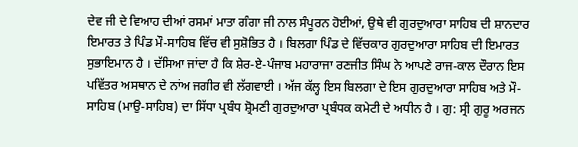ਦੇਵ ਜੀ ਦੇ ਵਿਆਹ ਦੀਆਂ ਰਸਮਾਂ ਮਾਤਾ ਗੰਗਾ ਜੀ ਨਾਲ ਸੰਪੂਰਨ ਹੋਈਆਂ, ਉਥੇ ਵੀ ਗੁਰਦੁਆਰਾ ਸਾਹਿਬ ਦੀ ਸ਼ਾਨਦਾਰ ਇਮਾਰਤ ਤੇ ਪਿੰਡ ਮੌ-ਸਾਹਿਬ ਵਿੱਚ ਵੀ ਸੁਸ਼ੋਭਿਤ ਹੈ । ਬਿਲਗਾ ਪਿੰਡ ਦੇ ਵਿੱਚਕਾਰ ਗੁਰਦੁਆਰਾ ਸਾਹਿਬ ਦੀ ਇਮਾਰਤ ਸੁਭਾਇਮਾਨ ਹੈ । ਦੱਸਿਆ ਜਾਂਦਾ ਹੈ ਕਿ ਸ਼ੇਰ-ਏ-ਪੰਜਾਬ ਮਹਾਰਾਜਾ ਰਣਜੀਤ ਸਿੰਘ ਨੇ ਆਪਣੇ ਰਾਜ-ਕਾਲ ਦੌਰਾਨ ਇਸ ਪਵਿੱਤਰ ਅਸਥਾਨ ਦੇ ਨਾਂਅ ਜਗੀਰ ਵੀ ਲੱਗਵਾਈ । ਅੱਜ ਕੱਲ੍ਹ ਇਸ ਬਿਲਗਾ ਦੇ ਇਸ ਗੁਰਦੁਆਰਾ ਸਾਹਿਬ ਅਤੇ ਮੌ-ਸਾਹਿਬ (ਮਾਉ-ਸਾਹਿਬ) ਦਾ ਸਿੱਧਾ ਪ੍ਰਬੰਧ ਸ਼੍ਰੋਮਣੀ ਗੁਰਦੁਆਰਾ ਪ੍ਰਬੰਧਕ ਕਮੇਟੀ ਦੇ ਅਧੀਨ ਹੈ । ਗੁ: ਸ੍ਰੀ ਗੁਰੂ ਅਰਜਨ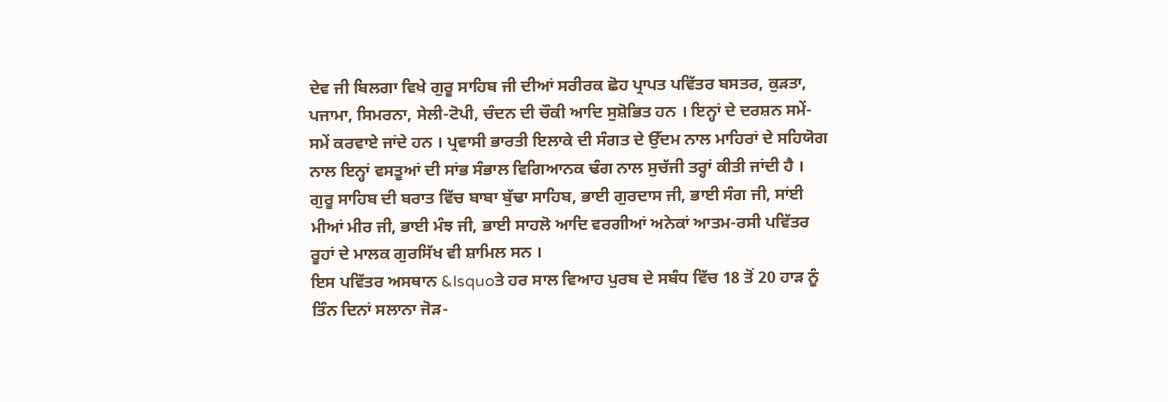ਦੇਵ ਜੀ ਬਿਲਗਾ ਵਿਖੇ ਗੁਰੂ ਸਾਹਿਬ ਜੀ ਦੀਆਂ ਸਰੀਰਕ ਛੋਹ ਪ੍ਰਾਪਤ ਪਵਿੱਤਰ ਬਸਤਰ, ਕੁੜਤਾ, ਪਜਾਮਾ, ਸਿਮਰਨਾ, ਸੇਲੀ-ਟੋਪੀ, ਚੰਦਨ ਦੀ ਚੌਕੀ ਆਦਿ ਸੁਸ਼ੋਭਿਤ ਹਨ । ਇਨ੍ਹਾਂ ਦੇ ਦਰਸ਼ਨ ਸਮੇਂ-ਸਮੇਂ ਕਰਵਾਏ ਜਾਂਦੇ ਹਨ । ਪ੍ਰਵਾਸੀ ਭਾਰਤੀ ਇਲਾਕੇ ਦੀ ਸੰਗਤ ਦੇ ਉੱਦਮ ਨਾਲ ਮਾਹਿਰਾਂ ਦੇ ਸਹਿਯੋਗ ਨਾਲ ਇਨ੍ਹਾਂ ਵਸਤੂਆਂ ਦੀ ਸਾਂਭ ਸੰਭਾਲ ਵਿਗਿਆਨਕ ਢੰਗ ਨਾਲ ਸੁਚੱਜੀ ਤਰ੍ਹਾਂ ਕੀਤੀ ਜਾਂਦੀ ਹੈ । ਗੁਰੂ ਸਾਹਿਬ ਦੀ ਬਰਾਤ ਵਿੱਚ ਬਾਬਾ ਬੁੱਢਾ ਸਾਹਿਬ, ਭਾਈ ਗੁਰਦਾਸ ਜੀ, ਭਾਈ ਸੰਗ ਜੀ, ਸਾਂਈ ਮੀਆਂ ਮੀਰ ਜੀ, ਭਾਈ ਮੰਝ ਜੀ, ਭਾਈ ਸਾਹਲੋ ਆਦਿ ਵਰਗੀਆਂ ਅਨੇਕਾਂ ਆਤਮ-ਰਸੀ ਪਵਿੱਤਰ ਰੂਹਾਂ ਦੇ ਮਾਲਕ ਗੁਰਸਿੱਖ ਵੀ ਸ਼ਾਮਿਲ ਸਨ ।
ਇਸ ਪਵਿੱਤਰ ਅਸਥਾਨ &lsquoਤੇ ਹਰ ਸਾਲ ਵਿਆਹ ਪੁਰਬ ਦੇ ਸਬੰਧ ਵਿੱਚ 18 ਤੋਂ 20 ਹਾੜ ਨੂੰ ਤਿੰਨ ਦਿਨਾਂ ਸਲਾਨਾ ਜੋੜ-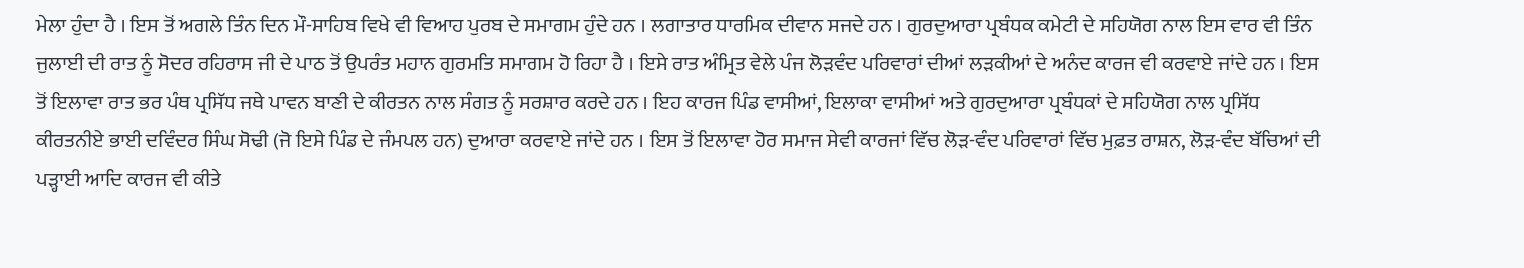ਮੇਲਾ ਹੁੰਦਾ ਹੈ । ਇਸ ਤੋਂ ਅਗਲੇ ਤਿੰਨ ਦਿਨ ਮੌ-ਸਾਹਿਬ ਵਿਖੇ ਵੀ ਵਿਆਹ ਪੁਰਬ ਦੇ ਸਮਾਗਮ ਹੁੰਦੇ ਹਨ । ਲਗਾਤਾਰ ਧਾਰਮਿਕ ਦੀਵਾਨ ਸਜਦੇ ਹਨ । ਗੁਰਦੁਆਰਾ ਪ੍ਰਬੰਧਕ ਕਮੇਟੀ ਦੇ ਸਹਿਯੋਗ ਨਾਲ ਇਸ ਵਾਰ ਵੀ ਤਿੰਨ ਜੁਲਾਈ ਦੀ ਰਾਤ ਨੂੰ ਸੋਦਰ ਰਹਿਰਾਸ ਜੀ ਦੇ ਪਾਠ ਤੋਂ ਉਪਰੰਤ ਮਹਾਨ ਗੁਰਮਤਿ ਸਮਾਗਮ ਹੋ ਰਿਹਾ ਹੈ । ਇਸੇ ਰਾਤ ਅੰਮ੍ਰਿਤ ਵੇਲੇ ਪੰਜ ਲੋੜਵੰਦ ਪਰਿਵਾਰਾਂ ਦੀਆਂ ਲੜਕੀਆਂ ਦੇ ਅਨੰਦ ਕਾਰਜ ਵੀ ਕਰਵਾਏ ਜਾਂਦੇ ਹਨ । ਇਸ ਤੋਂ ਇਲਾਵਾ ਰਾਤ ਭਰ ਪੰਥ ਪ੍ਰਸਿੱਧ ਜਥੇ ਪਾਵਨ ਬਾਣੀ ਦੇ ਕੀਰਤਨ ਨਾਲ ਸੰਗਤ ਨੂੰ ਸਰਸ਼ਾਰ ਕਰਦੇ ਹਨ । ਇਹ ਕਾਰਜ ਪਿੰਡ ਵਾਸੀਆਂ, ਇਲਾਕਾ ਵਾਸੀਆਂ ਅਤੇ ਗੁਰਦੁਆਰਾ ਪ੍ਰਬੰਧਕਾਂ ਦੇ ਸਹਿਯੋਗ ਨਾਲ ਪ੍ਰਸਿੱਧ ਕੀਰਤਨੀਏ ਭਾਈ ਦਵਿੰਦਰ ਸਿੰਘ ਸੋਢੀ (ਜੋ ਇਸੇ ਪਿੰਡ ਦੇ ਜੰਮਪਲ ਹਨ) ਦੁਆਰਾ ਕਰਵਾਏ ਜਾਂਦੇ ਹਨ । ਇਸ ਤੋਂ ਇਲਾਵਾ ਹੋਰ ਸਮਾਜ ਸੇਵੀ ਕਾਰਜਾਂ ਵਿੱਚ ਲੋੜ-ਵੰਦ ਪਰਿਵਾਰਾਂ ਵਿੱਚ ਮੁਫ਼ਤ ਰਾਸ਼ਨ, ਲੋੜ-ਵੰਦ ਬੱਚਿਆਂ ਦੀ ਪੜ੍ਹਾਈ ਆਦਿ ਕਾਰਜ ਵੀ ਕੀਤੇ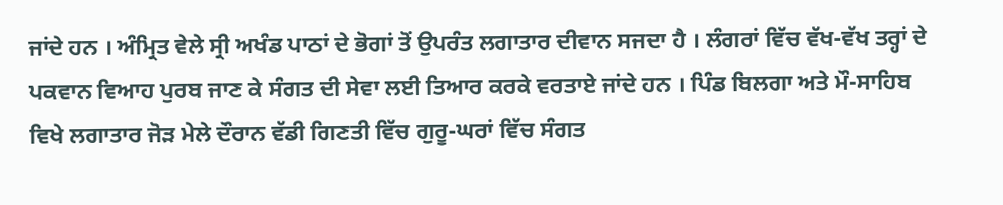ਜਾਂਦੇ ਹਨ । ਅੰਮ੍ਰਿਤ ਵੇਲੇ ਸ੍ਰੀ ਅਖੰਡ ਪਾਠਾਂ ਦੇ ਭੋਗਾਂ ਤੋਂ ਉਪਰੰਤ ਲਗਾਤਾਰ ਦੀਵਾਨ ਸਜਦਾ ਹੈ । ਲੰਗਰਾਂ ਵਿੱਚ ਵੱਖ-ਵੱਖ ਤਰ੍ਹਾਂ ਦੇ ਪਕਵਾਨ ਵਿਆਹ ਪੁਰਬ ਜਾਣ ਕੇ ਸੰਗਤ ਦੀ ਸੇਵਾ ਲਈ ਤਿਆਰ ਕਰਕੇ ਵਰਤਾਏ ਜਾਂਦੇ ਹਨ । ਪਿੰਡ ਬਿਲਗਾ ਅਤੇ ਮੌ-ਸਾਹਿਬ ਵਿਖੇ ਲਗਾਤਾਰ ਜੋੜ ਮੇਲੇ ਦੌਰਾਨ ਵੱਡੀ ਗਿਣਤੀ ਵਿੱਚ ਗੁਰੂ-ਘਰਾਂ ਵਿੱਚ ਸੰਗਤ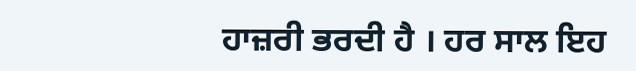ਹਾਜ਼ਰੀ ਭਰਦੀ ਹੈ । ਹਰ ਸਾਲ ਇਹ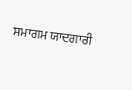ਸਮਾਗਮ ਯਾਦਗਾਰੀ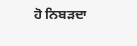ਹੋ ਨਿਬੜਦਾ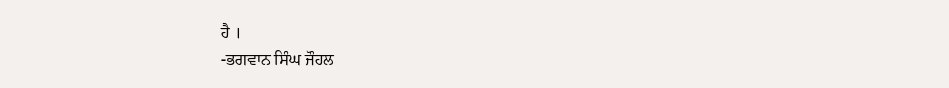ਹੈ ।
-ਭਗਵਾਨ ਸਿੰਘ ਜੌਹਲ